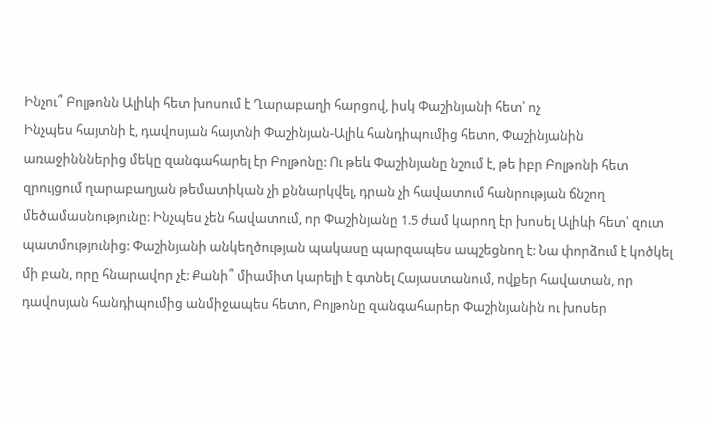Ինչու՞ Բոլթոնն Ալիևի հետ խոսում է Ղարաբաղի հարցով, իսկ Փաշինյանի հետ՝ ոչ
Ինչպես հայտնի է, դավոսյան հայտնի Փաշինյան-Ալիև հանդիպումից հետո, Փաշինյանին առաջինններից մեկը զանգահարել էր Բոլթոնը: Ու թեև Փաշինյանը նշում է, թե իբր Բոլթոնի հետ զրույցում ղարաբաղյան թեմատիկան չի քննարկվել, դրան չի հավատում հանրության ճնշող մեծամասնությունը: Ինչպես չեն հավատում, որ Փաշինյանը 1.5 ժամ կարող էր խոսել Ալիևի հետ՝ զուտ պատմությունից: Փաշինյանի անկեղծության պակասը պարզապես ապշեցնող է: Նա փորձում է կոծկել մի բան, որը հնարավոր չէ: Քանի՞ միամիտ կարելի է գտնել Հայաստանում, ովքեր հավատան, որ դավոսյան հանդիպումից անմիջապես հետո, Բոլթոնը զանգահարեր Փաշինյանին ու խոսեր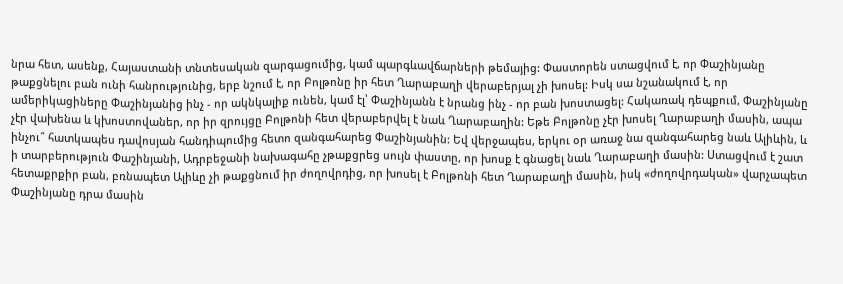նրա հետ, ասենք, Հայաստանի տնտեսական զարգացումից, կամ պարգևավճարների թեմայից: Փաստորեն ստացվում է, որ Փաշինյանը թաքցնելու բան ունի հանրությունից, երբ նշում է, որ Բոլթոնը իր հետ Ղարաբաղի վերաբերյալ չի խոսել: Իսկ սա նշանակում է, որ ամերիկացիները Փաշինյանից ինչ - որ ակնկալիք ունեն, կամ էլ՝ Փաշինյանն է նրանց ինչ - որ բան խոստացել: Հակառակ դեպքում, Փաշինյանը չէր վախենա և կխոստովաներ, որ իր զրույցը Բոլթոնի հետ վերաբերվել է նաև Ղարաբաղին: Եթե Բոլթոնը չէր խոսել Ղարաբաղի մասին, ապա ինչու՞ հատկապես դավոսյան հանդիպումից հետո զանգահարեց Փաշինյանին: Եվ վերջապես, երկու օր առաջ նա զանգահարեց նաև Ալիևին, և ի տարբերություն Փաշինյանի, Ադրբեջանի նախագահը չթաքցրեց սույն փաստը, որ խոսք է գնացել նաև Ղարաբաղի մասին: Ստացվում է շատ հետաքրքիր բան, բռնապետ Ալիևը չի թաքցնում իր ժողովրդից, որ խոսել է Բոլթոնի հետ Ղարաբաղի մասին, իսկ «ժողովրդական» վարչապետ Փաշինյանը դրա մասին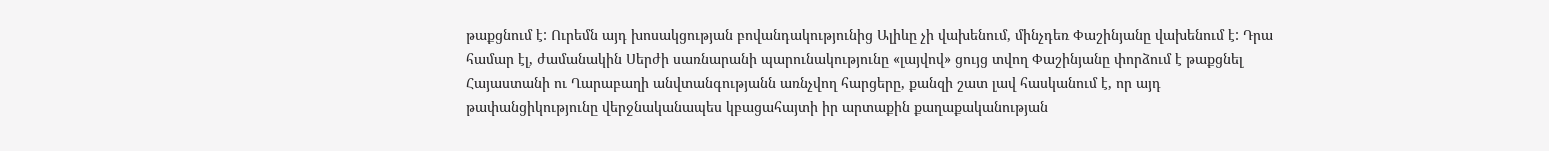թաքցնում է: Ուրեմն այդ խոսակցության բովանդակությունից Ալիևը չի վախենում, մինչդեռ Փաշինյանը վախենում է: Դրա համար էլ, ժամանակին Սերժի սառնարանի պարունակությունը «լայվով» ցույց տվող Փաշինյանը փորձում է թաքցնել Հայաստանի ու Ղարաբաղի անվտանգությանն առնչվող հարցերը, քանզի շատ լավ հասկանում է, որ այդ թափանցիկությունը վերջնականապես կբացահայտի իր արտաքին քաղաքականության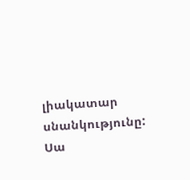լիակատար սնանկությունը: Սա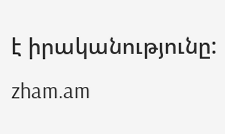է իրականությունը: zham.am